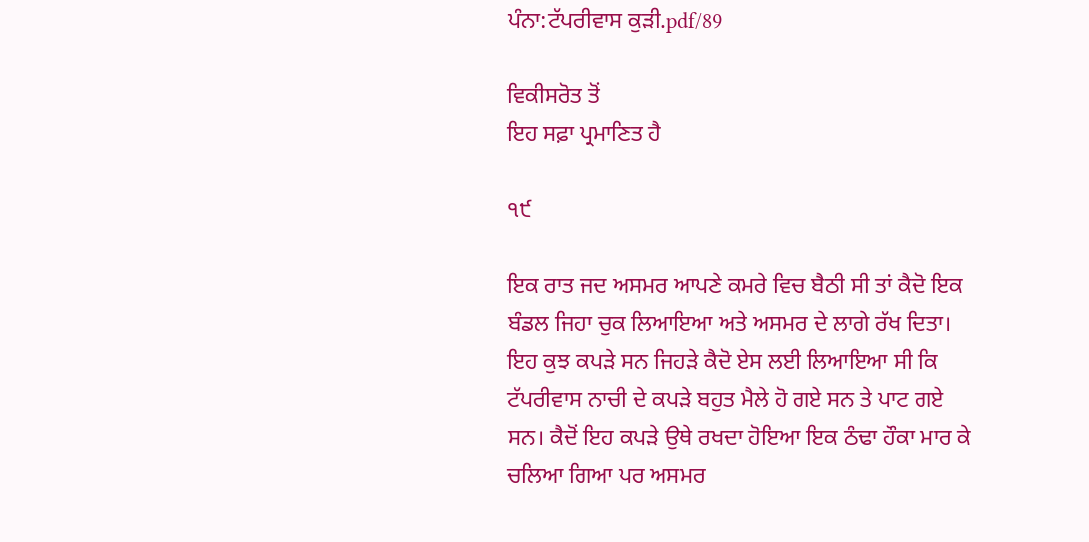ਪੰਨਾ:ਟੱਪਰੀਵਾਸ ਕੁੜੀ.pdf/89

ਵਿਕੀਸਰੋਤ ਤੋਂ
ਇਹ ਸਫ਼ਾ ਪ੍ਰਮਾਣਿਤ ਹੈ

੧੯

ਇਕ ਰਾਤ ਜਦ ਅਸਮਰ ਆਪਣੇ ਕਮਰੇ ਵਿਚ ਬੈਠੀ ਸੀ ਤਾਂ ਕੈਦੋ ਇਕ ਬੰਡਲ ਜਿਹਾ ਚੁਕ ਲਿਆਇਆ ਅਤੇ ਅਸਮਰ ਦੇ ਲਾਗੇ ਰੱਖ ਦਿਤਾ। ਇਹ ਕੁਝ ਕਪੜੇ ਸਨ ਜਿਹੜੇ ਕੈਦੋ ਏਸ ਲਈ ਲਿਆਇਆ ਸੀ ਕਿ ਟੱਪਰੀਵਾਸ ਨਾਚੀ ਦੇ ਕਪੜੇ ਬਹੁਤ ਮੈਲੇ ਹੋ ਗਏ ਸਨ ਤੇ ਪਾਟ ਗਏ ਸਨ। ਕੈਦੋਂ ਇਹ ਕਪੜੇ ਉਥੇ ਰਖਦਾ ਹੋਇਆ ਇਕ ਠੰਢਾ ਹੌਕਾ ਮਾਰ ਕੇ ਚਲਿਆ ਗਿਆ ਪਰ ਅਸਮਰ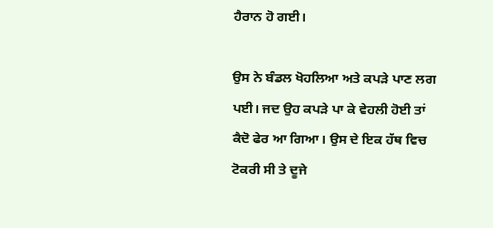ਹੈਰਾਨ ਹੋ ਗਈ।

ਉਸ ਨੇ ਬੰਡਲ ਖੋਹਲਿਆ ਅਤੇ ਕਪੜੇ ਪਾਣ ਲਗ ਪਈ। ਜਦ ਉਹ ਕਪੜੇ ਪਾ ਕੇ ਵੇਹਲੀ ਹੋਈ ਤਾਂ ਕੈਦੋ ਫੇਰ ਆ ਗਿਆ। ਉਸ ਦੇ ਇਕ ਹੱਥ ਵਿਚ ਟੋਕਰੀ ਸੀ ਤੇ ਦੂਜੇ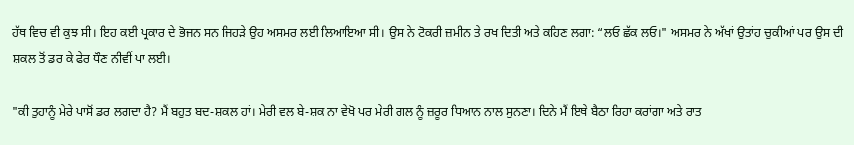ਹੱਥ ਵਿਚ ਵੀ ਕੁਝ ਸੀ। ਇਹ ਕਈ ਪ੍ਰਕਾਰ ਦੇ ਭੋਜਨ ਸਨ ਜਿਹੜੇ ਉਹ ਅਸਮਰ ਲਈ ਲਿਆਇਆ ਸੀ। ਉਸ ਨੇ ਟੋਕਰੀ ਜ਼ਮੀਨ ਤੇ ਰਖ ਦਿਤੀ ਅਤੇ ਕਹਿਣ ਲਗਾ: “ਲਓ ਛੱਕ ਲਓ।" ਅਸਮਰ ਨੇ ਅੱਖਾਂ ਉਤਾਂਹ ਚੁਕੀਆਂ ਪਰ ਉਸ ਦੀ ਸ਼ਕਲ ਤੋਂ ਡਰ ਕੇ ਫੇਰ ਧੌਣ ਨੀਵੀਂ ਪਾ ਲਈ।

"ਕੀ ਤੁਹਾਨੂੰ ਮੇਰੇ ਪਾਸੋਂ ਡਰ ਲਗਦਾ ਹੈ? ਮੈਂ ਬਹੁਤ ਬਦ-ਸ਼ਕਲ ਹਾਂ। ਮੇਰੀ ਵਲ ਬੇ-ਸ਼ਕ ਨਾ ਵੇਖੋ ਪਰ ਮੇਰੀ ਗਲ ਨੂੰ ਜ਼ਰੂਰ ਧਿਆਨ ਨਾਲ ਸੁਨਣਾ। ਦਿਨੇ ਮੈਂ ਇਥੇ ਬੈਠਾ ਰਿਹਾ ਕਰਾਂਗਾ ਅਤੇ ਰਾਤ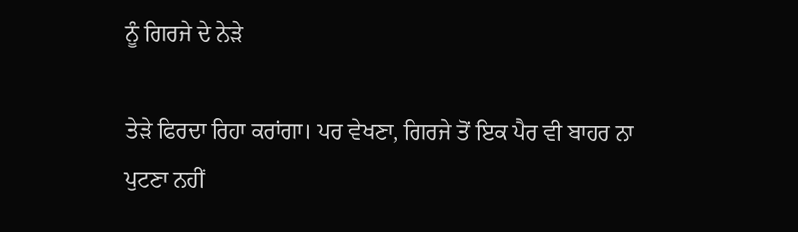ਨੂੰ ਗਿਰਜੇ ਦੇ ਨੇੜੇ

ਤੇੜੇ ਫਿਰਦਾ ਰਿਹਾ ਕਰਾਂਗਾ। ਪਰ ਵੇਖਣਾ, ਗਿਰਜੇ ਤੋਂ ਇਕ ਪੈਰ ਵੀ ਬਾਹਰ ਨਾ ਪੁਟਣਾ ਨਹੀਂ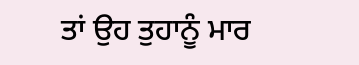ਤਾਂ ਉਹ ਤੁਹਾਨੂੰ ਮਾਰ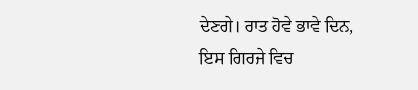ਦੇਣਗੇ। ਰਾਤ ਹੋਵੇ ਭਾਵੇ ਦਿਨ, ਇਸ ਗਿਰਜੇ ਵਿਚ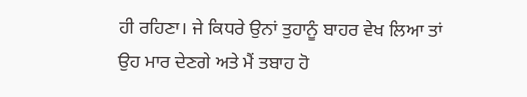ਹੀ ਰਹਿਣਾ। ਜੇ ਕਿਧਰੇ ਉਨਾਂ ਤੁਹਾਨੂੰ ਬਾਹਰ ਵੇਖ ਲਿਆ ਤਾਂ ਉਹ ਮਾਰ ਦੇਣਗੇ ਅਤੇ ਮੈਂ ਤਬਾਹ ਹੋ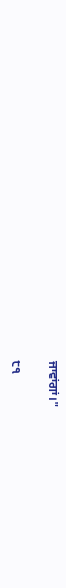ਜਾਵਾਂਗਾਂ।"

੮੧